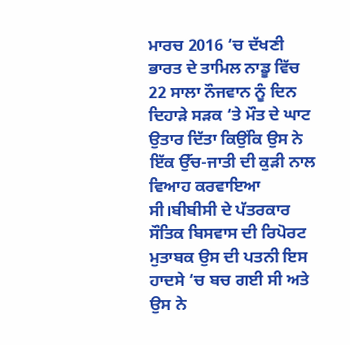ਮਾਰਚ 2016 ‘ਚ ਦੱਖਣੀ ਭਾਰਤ ਦੇ ਤਾਮਿਲ ਨਾਡੂ ਵਿੱਚ 22 ਸਾਲਾ ਨੌਜਵਾਨ ਨੂੰ ਦਿਨ ਦਿਹਾੜੇ ਸੜਕ ‘ਤੇ ਮੌਤ ਦੇ ਘਾਟ ਉਤਾਰ ਦਿੱਤਾ ਕਿਉਂਕਿ ਉਸ ਨੇ ਇੱਕ ਉੱਚ-ਜਾਤੀ ਦੀ ਕੁੜੀ ਨਾਲ ਵਿਆਹ ਕਰਵਾਇਆ ਸੀ।ਬੀਬੀਸੀ ਦੇ ਪੱਤਰਕਾਰ ਸੌਤਿਕ ਬਿਸਵਾਸ ਦੀ ਰਿਪੋਰਟ ਮੁਤਾਬਕ ਉਸ ਦੀ ਪਤਨੀ ਇਸ ਹਾਦਸੇ ‘ਚ ਬਚ ਗਈ ਸੀ ਅਤੇ ਉਸ ਨੇ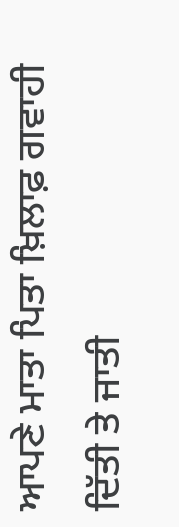ਆਪਣੇ ਮਾਤਾ ਪਿਤਾ ਖ਼ਿਲਾਫ਼ ਗਵਾਹੀ ਦਿੱਤੀ ਤੇ ਜਾਤੀ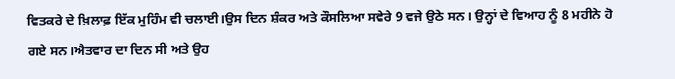ਵਿਤਕਰੇ ਦੇ ਖ਼ਿਲਾਫ਼ ਇੱਕ ਮੁਹਿੰਮ ਵੀ ਚਲਾਈ।ਉਸ ਦਿਨ ਸ਼ੰਕਰ ਅਤੇ ਕੌਸਲਿਆ ਸਵੇਰੇ 9 ਵਜੇ ਉਠੇ ਸਨ। ਉਨ੍ਹਾਂ ਦੇ ਵਿਆਹ ਨੂੰ 8 ਮਹੀਨੇ ਹੋ ਗਏ ਸਨ।ਐਤਵਾਰ ਦਾ ਦਿਨ ਸੀ ਅਤੇ ਉਹ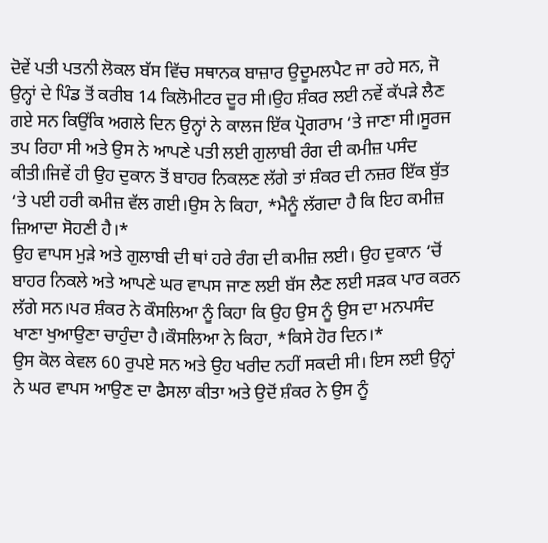ਦੋਵੇਂ ਪਤੀ ਪਤਨੀ ਲੋਕਲ ਬੱਸ ਵਿੱਚ ਸਥਾਨਕ ਬਾਜ਼ਾਰ ਉਦੂਮਲਪੈਟ ਜਾ ਰਹੇ ਸਨ, ਜੋ ਉਨ੍ਹਾਂ ਦੇ ਪਿੰਡ ਤੋਂ ਕਰੀਬ 14 ਕਿਲੋਮੀਟਰ ਦੂਰ ਸੀ।ਉਹ ਸ਼ੰਕਰ ਲਈ ਨਵੇਂ ਕੱਪੜੇ ਲੈਣ ਗਏ ਸਨ ਕਿਉਂਕਿ ਅਗਲੇ ਦਿਨ ਉਨ੍ਹਾਂ ਨੇ ਕਾਲਜ ਇੱਕ ਪ੍ਰੋਗਰਾਮ ‘ਤੇ ਜਾਣਾ ਸੀ।ਸੂਰਜ ਤਪ ਰਿਹਾ ਸੀ ਅਤੇ ਉਸ ਨੇ ਆਪਣੇ ਪਤੀ ਲਈ ਗੁਲਾਬੀ ਰੰਗ ਦੀ ਕਮੀਜ਼ ਪਸੰਦ ਕੀਤੀ।ਜਿਵੇਂ ਹੀ ਉਹ ਦੁਕਾਨ ਤੋਂ ਬਾਹਰ ਨਿਕਲਣ ਲੱਗੇ ਤਾਂ ਸ਼ੰਕਰ ਦੀ ਨਜ਼ਰ ਇੱਕ ਬੁੱਤ ‘ਤੇ ਪਈ ਹਰੀ ਕਮੀਜ਼ ਵੱਲ ਗਈ।ਉਸ ਨੇ ਕਿਹਾ, *ਮੈਨੂੰ ਲੱਗਦਾ ਹੈ ਕਿ ਇਹ ਕਮੀਜ਼ ਜ਼ਿਆਦਾ ਸੋਹਣੀ ਹੈ।*
ਉਹ ਵਾਪਸ ਮੁੜੇ ਅਤੇ ਗੁਲਾਬੀ ਦੀ ਥਾਂ ਹਰੇ ਰੰਗ ਦੀ ਕਮੀਜ਼ ਲਈ। ਉਹ ਦੁਕਾਨ ‘ਚੋਂ ਬਾਹਰ ਨਿਕਲੇ ਅਤੇ ਆਪਣੇ ਘਰ ਵਾਪਸ ਜਾਣ ਲਈ ਬੱਸ ਲੈਣ ਲਈ ਸੜਕ ਪਾਰ ਕਰਨ ਲੱਗੇ ਸਨ।ਪਰ ਸ਼ੰਕਰ ਨੇ ਕੌਸਲਿਆ ਨੂੰ ਕਿਹਾ ਕਿ ਉਹ ਉਸ ਨੂੰ ਉਸ ਦਾ ਮਨਪਸੰਦ ਖਾਣਾ ਖੁਆਉਣਾ ਚਾਹੁੰਦਾ ਹੈ।ਕੌਸਲਿਆ ਨੇ ਕਿਹਾ, *ਕਿਸੇ ਹੋਰ ਦਿਨ।*
ਉਸ ਕੋਲ ਕੇਵਲ 60 ਰੁਪਏ ਸਨ ਅਤੇ ਉਹ ਖਰੀਦ ਨਹੀਂ ਸਕਦੀ ਸੀ। ਇਸ ਲਈ ਉਨ੍ਹਾਂ ਨੇ ਘਰ ਵਾਪਸ ਆਉਣ ਦਾ ਫੈਸਲਾ ਕੀਤਾ ਅਤੇ ਉਦੋਂ ਸ਼ੰਕਰ ਨੇ ਉਸ ਨੂੰ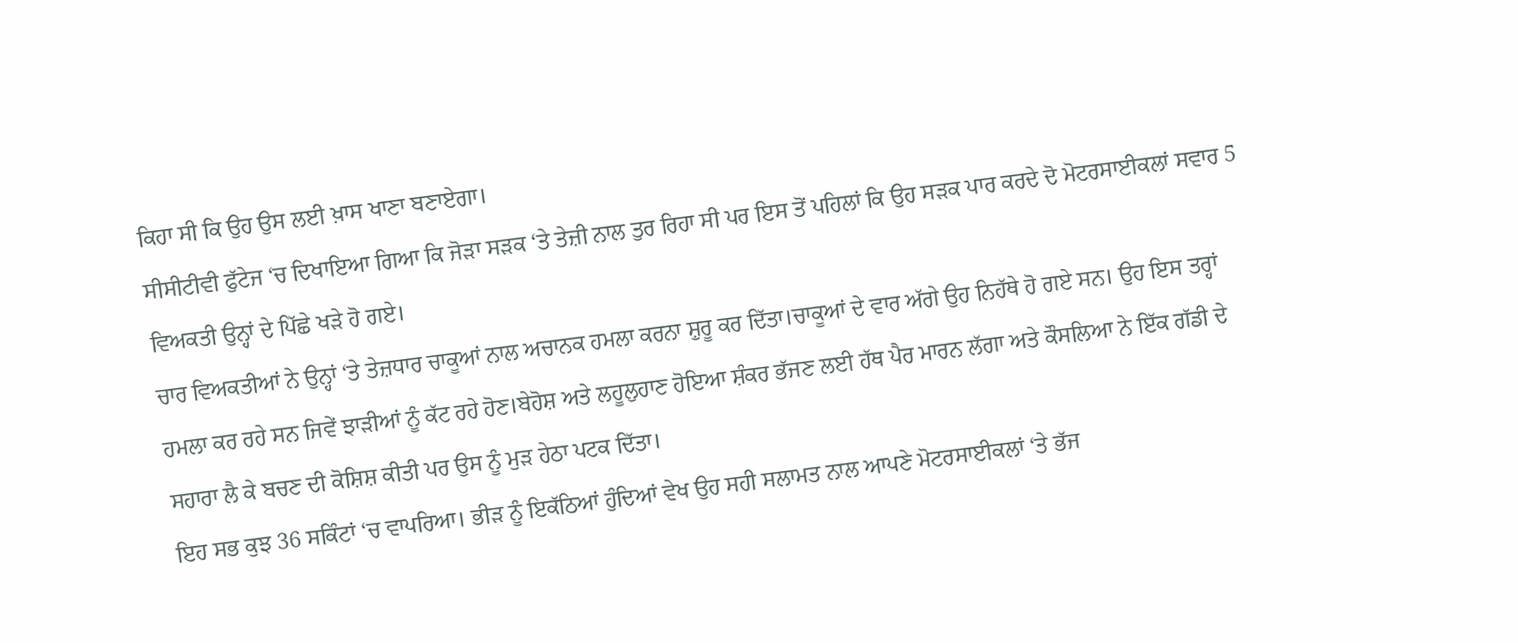ਕਿਹਾ ਸੀ ਕਿ ਉਹ ਉਸ ਲਈ ਖ਼ਾਸ ਖਾਣਾ ਬਣਾਏਗਾ।
ਸੀਸੀਟੀਵੀ ਫੁੱਟੇਜ ‘ਚ ਦਿਖਾਇਆ ਗਿਆ ਕਿ ਜੋੜਾ ਸੜਕ ‘ਤੇ ਤੇਜ਼ੀ ਨਾਲ ਤੁਰ ਰਿਹਾ ਸੀ ਪਰ ਇਸ ਤੋਂ ਪਹਿਲਾਂ ਕਿ ਉਹ ਸੜਕ ਪਾਰ ਕਰਦੇ ਦੋ ਮੋਟਰਸਾਈਕਲਾਂ ਸਵਾਰ 5 ਵਿਅਕਤੀ ਉਨ੍ਹਾਂ ਦੇ ਪਿੱਛੇ ਖੜੇ ਹੋ ਗਏ।
ਚਾਰ ਵਿਅਕਤੀਆਂ ਨੇ ਉਨ੍ਹਾਂ ‘ਤੇ ਤੇਜ਼ਧਾਰ ਚਾਕੂਆਂ ਨਾਲ ਅਚਾਨਕ ਹਮਲਾ ਕਰਨਾ ਸ਼ੁਰੂ ਕਰ ਦਿੱਤਾ।ਚਾਕੂਆਂ ਦੇ ਵਾਰ ਅੱਗੇ ਉਹ ਨਿਹੱਥੇ ਹੋ ਗਏ ਸਨ। ਉਹ ਇਸ ਤਰ੍ਹਾਂ ਹਮਲਾ ਕਰ ਰਹੇ ਸਨ ਜਿਵੇਂ ਝਾੜੀਆਂ ਨੂੰ ਕੱਟ ਰਹੇ ਹੋਣ।ਬੇਹੋਸ਼ ਅਤੇ ਲਹੂਲੁਹਾਣ ਹੋਇਆ ਸ਼ੰਕਰ ਭੱਜਣ ਲਈ ਹੱਥ ਪੈਰ ਮਾਰਨ ਲੱਗਾ ਅਤੇ ਕੌਸਲਿਆ ਨੇ ਇੱਕ ਗੱਡੀ ਦੇ ਸਹਾਰਾ ਲੈ ਕੇ ਬਚਣ ਦੀ ਕੋਸ਼ਿਸ਼ ਕੀਤੀ ਪਰ ਉਸ ਨੂੰ ਮੁੜ ਹੇਠਾ ਪਟਕ ਦਿੱਤਾ।
ਇਹ ਸਭ ਕੁਝ 36 ਸਕਿੰਟਾਂ ‘ਚ ਵਾਪਰਿਆ। ਭੀੜ ਨੂੰ ਇਕੱਠਿਆਂ ਹੁੰਦਿਆਂ ਵੇਖ ਉਹ ਸਹੀ ਸਲਾਮਤ ਨਾਲ ਆਪਣੇ ਮੋਟਰਸਾਈਕਲਾਂ ‘ਤੇ ਭੱਜ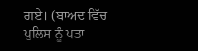ਗਏ। (ਬਾਅਦ ਵਿੱਚ ਪੁਲਿਸ ਨੂੰ ਪਤਾ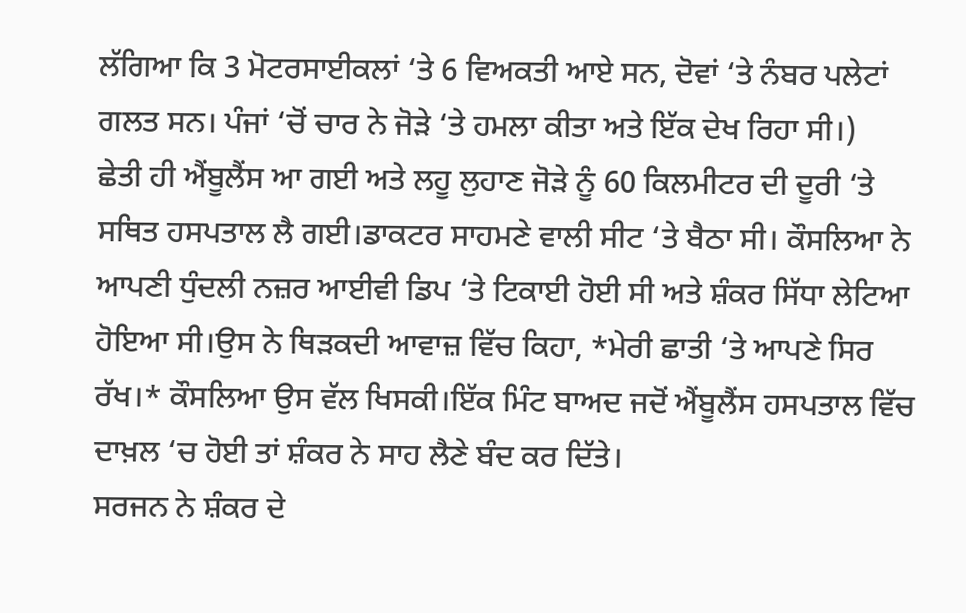ਲੱਗਿਆ ਕਿ 3 ਮੋਟਰਸਾਈਕਲਾਂ ‘ਤੇ 6 ਵਿਅਕਤੀ ਆਏ ਸਨ, ਦੋਵਾਂ ‘ਤੇ ਨੰਬਰ ਪਲੇਟਾਂ ਗਲਤ ਸਨ। ਪੰਜਾਂ ‘ਚੋਂ ਚਾਰ ਨੇ ਜੋੜੇ ‘ਤੇ ਹਮਲਾ ਕੀਤਾ ਅਤੇ ਇੱਕ ਦੇਖ ਰਿਹਾ ਸੀ।)
ਛੇਤੀ ਹੀ ਐਂਬੂਲੈਂਸ ਆ ਗਈ ਅਤੇ ਲਹੂ ਲੁਹਾਣ ਜੋੜੇ ਨੂੰ 60 ਕਿਲਮੀਟਰ ਦੀ ਦੂਰੀ ‘ਤੇ ਸਥਿਤ ਹਸਪਤਾਲ ਲੈ ਗਈ।ਡਾਕਟਰ ਸਾਹਮਣੇ ਵਾਲੀ ਸੀਟ ‘ਤੇ ਬੈਠਾ ਸੀ। ਕੌਸਲਿਆ ਨੇ ਆਪਣੀ ਧੁੰਦਲੀ ਨਜ਼ਰ ਆਈਵੀ ਡਿਪ ‘ਤੇ ਟਿਕਾਈ ਹੋਈ ਸੀ ਅਤੇ ਸ਼ੰਕਰ ਸਿੱਧਾ ਲੇਟਿਆ ਹੋਇਆ ਸੀ।ਉਸ ਨੇ ਥਿੜਕਦੀ ਆਵਾਜ਼ ਵਿੱਚ ਕਿਹਾ, *ਮੇਰੀ ਛਾਤੀ ‘ਤੇ ਆਪਣੇ ਸਿਰ ਰੱਖ।* ਕੌਸਲਿਆ ਉਸ ਵੱਲ ਖਿਸਕੀ।ਇੱਕ ਮਿੰਟ ਬਾਅਦ ਜਦੋਂ ਐਂਬੂਲੈਂਸ ਹਸਪਤਾਲ ਵਿੱਚ ਦਾਖ਼ਲ ‘ਚ ਹੋਈ ਤਾਂ ਸ਼ੰਕਰ ਨੇ ਸਾਹ ਲੈਣੇ ਬੰਦ ਕਰ ਦਿੱਤੇ।
ਸਰਜਨ ਨੇ ਸ਼ੰਕਰ ਦੇ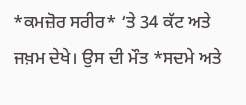*ਕਮਜ਼ੋਰ ਸਰੀਰ* ‘ਤੇ 34 ਕੱਟ ਅਤੇ ਜਖ਼ਮ ਦੇਖੇ। ਉਸ ਦੀ ਮੌਤ *ਸਦਮੇ ਅਤੇ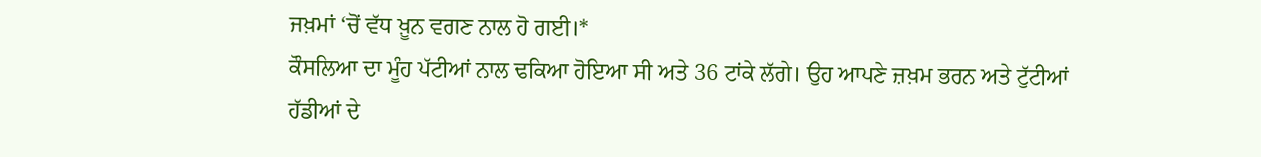ਜਖ਼ਮਾਂ ‘ਚੋਂ ਵੱਧ ਖ਼ੂਨ ਵਗਣ ਨਾਲ ਹੋ ਗਈ।*
ਕੌਸਲਿਆ ਦਾ ਮੂੰਹ ਪੱਟੀਆਂ ਨਾਲ ਢਕਿਆ ਹੋਇਆ ਸੀ ਅਤੇ 36 ਟਾਂਕੇ ਲੱਗੇ। ਉਹ ਆਪਣੇ ਜ਼ਖ਼ਮ ਭਰਨ ਅਤੇ ਟੁੱਟੀਆਂ ਹੱਡੀਆਂ ਦੇ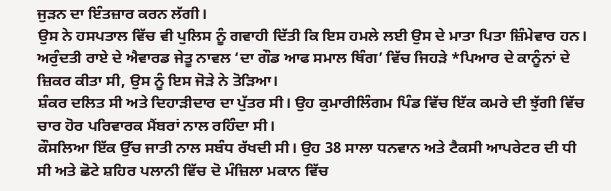ਜੁੜਨ ਦਾ ਇੰਤਜ਼ਾਰ ਕਰਨ ਲੱਗੀ।
ਉਸ ਨੇ ਹਸਪਤਾਲ ਵਿੱਚ ਵੀ ਪੁਲਿਸ ਨੂੰ ਗਵਾਹੀ ਦਿੱਤੀ ਕਿ ਇਸ ਹਮਲੇ ਲਈ ਉਸ ਦੇ ਮਾਤਾ ਪਿਤਾ ਜ਼ਿੰਮੇਵਾਰ ਹਨ।
ਅਰੁੰਦਤੀ ਰਾਏ ਦੇ ਐਵਾਰਡ ਜੇਤੂ ਨਾਵਲ ‘ਦਾ ਗੌਡ ਆਫ ਸਮਾਲ ਥਿੰਗ’ ਵਿੱਚ ਜਿਹੜੇ *ਪਿਆਰ ਦੇ ਕਾਨੂੰਨਾਂ ਦੇ ਜ਼ਿਕਰ ਕੀਤਾ ਸੀ, ਉਸ ਨੂੰ ਇਸ ਜੋੜੇ ਨੇ ਤੋੜਿਆ।
ਸ਼ੰਕਰ ਦਲਿਤ ਸੀ ਅਤੇ ਦਿਹਾੜੀਦਾਰ ਦਾ ਪੁੱਤਰ ਸੀ। ਉਹ ਕੁਮਾਰੀਲਿੰਗਮ ਪਿੰਡ ਵਿੱਚ ਇੱਕ ਕਮਰੇ ਦੀ ਝੁੱਗੀ ਵਿੱਚ ਚਾਰ ਹੋਰ ਪਰਿਵਾਰਕ ਮੈਂਬਰਾਂ ਨਾਲ ਰਹਿੰਦਾ ਸੀ।
ਕੌਸਲਿਆ ਇੱਕ ਉੱਚ ਜਾਤੀ ਨਾਲ ਸਬੰਧ ਰੱਖਦੀ ਸੀ। ਉਹ 38 ਸਾਲਾ ਧਨਵਾਨ ਅਤੇ ਟੈਕਸੀ ਆਪਰੇਟਰ ਦੀ ਧੀ ਸੀ ਅਤੇ ਛੋਟੇ ਸ਼ਹਿਰ ਪਲਾਨੀ ਵਿੱਚ ਦੋ ਮੰਜ਼ਿਲਾ ਮਕਾਨ ਵਿੱਚ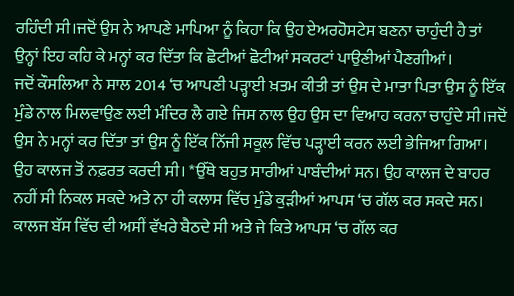ਰਹਿੰਦੀ ਸੀ।ਜਦੋਂ ਉਸ ਨੇ ਆਪਣੇ ਮਾਪਿਆ ਨੂੰ ਕਿਹਾ ਕਿ ਉਹ ਏਅਰਹੋਸਟੇਸ ਬਣਨਾ ਚਾਹੁੰਦੀ ਹੈ ਤਾਂ ਉਨ੍ਹਾਂ ਇਹ ਕਹਿ ਕੇ ਮਨ੍ਹਾਂ ਕਰ ਦਿੱਤਾ ਕਿ ਛੋਟੀਆਂ ਛੋਟੀਆਂ ਸਕਰਟਾਂ ਪਾਉਣੀਆਂ ਪੈਣਗੀਆਂ।
ਜਦੋਂ ਕੌਸਲਿਆ ਨੇ ਸਾਲ 2014 ‘ਚ ਆਪਣੀ ਪੜ੍ਹਾਈ ਖ਼ਤਮ ਕੀਤੀ ਤਾਂ ਉਸ ਦੇ ਮਾਤਾ ਪਿਤਾ ਉਸ ਨੂੰ ਇੱਕ ਮੁੰਡੇ ਨਾਲ ਮਿਲਵਾਉਣ ਲਈ ਮੰਦਿਰ ਲੈ ਗਏ ਜਿਸ ਨਾਲ ਉਹ ਉਸ ਦਾ ਵਿਆਹ ਕਰਨਾ ਚਾਹੁੰਦੇ ਸੀ।ਜਦੋਂ ਉਸ ਨੇ ਮਨ੍ਹਾਂ ਕਰ ਦਿੱਤਾ ਤਾਂ ਉਸ ਨੂੰ ਇੱਕ ਨਿੱਜੀ ਸਕੂਲ ਵਿੱਚ ਪੜ੍ਹਾਈ ਕਰਨ ਲਈ ਭੇਜਿਆ ਗਿਆ।
ਉਹ ਕਾਲਜ ਤੋਂ ਨਫ਼ਰਤ ਕਰਦੀ ਸੀ। *ਉੱਥੇ ਬਹੁਤ ਸਾਰੀਆਂ ਪਾਬੰਦੀਆਂ ਸਨ। ਉਹ ਕਾਲਜ ਦੇ ਬਾਹਰ ਨਹੀਂ ਸੀ ਨਿਕਲ ਸਕਦੇ ਅਤੇ ਨਾ ਹੀ ਕਲਾਸ ਵਿੱਚ ਮੁੰਡੇ ਕੁੜੀਆਂ ਆਪਸ ‘ਚ ਗੱਲ ਕਰ ਸਕਦੇ ਸਨ। ਕਾਲਜ ਬੱਸ ਵਿੱਚ ਵੀ ਅਸੀਂ ਵੱਖਰੇ ਬੈਠਦੇ ਸੀ ਅਤੇ ਜੇ ਕਿਤੇ ਆਪਸ ‘ਚ ਗੱਲ ਕਰ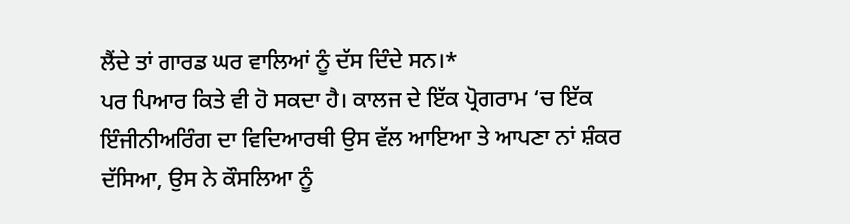ਲੈਂਦੇ ਤਾਂ ਗਾਰਡ ਘਰ ਵਾਲਿਆਂ ਨੂੰ ਦੱਸ ਦਿੰਦੇ ਸਨ।*
ਪਰ ਪਿਆਰ ਕਿਤੇ ਵੀ ਹੋ ਸਕਦਾ ਹੈ। ਕਾਲਜ ਦੇ ਇੱਕ ਪ੍ਰੋਗਰਾਮ ‘ਚ ਇੱਕ ਇੰਜੀਨੀਅਰਿੰਗ ਦਾ ਵਿਦਿਆਰਥੀ ਉਸ ਵੱਲ ਆਇਆ ਤੇ ਆਪਣਾ ਨਾਂ ਸ਼ੰਕਰ ਦੱਸਿਆ, ਉਸ ਨੇ ਕੌਸਲਿਆ ਨੂੰ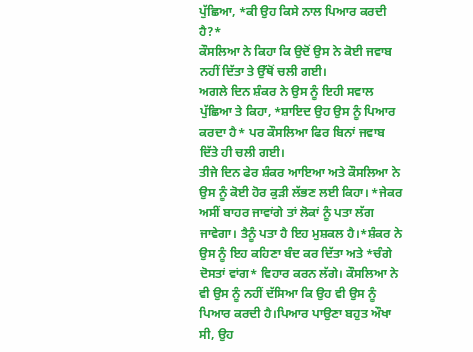ਪੁੱਛਿਆ, *ਕੀ ਉਹ ਕਿਸੇ ਨਾਲ ਪਿਆਰ ਕਰਦੀ ਹੈ?*
ਕੌਸਲਿਆ ਨੇ ਕਿਹਾ ਕਿ ਉਦੋਂ ਉਸ ਨੇ ਕੋਈ ਜਵਾਬ ਨਹੀਂ ਦਿੱਤਾ ਤੇ ਉੱਥੋਂ ਚਲੀ ਗਈ।
ਅਗਲੇ ਦਿਨ ਸ਼ੰਕਰ ਨੇ ਉਸ ਨੂੰ ਇਹੀ ਸਵਾਲ ਪੁੱਛਿਆ ਤੇ ਕਿਹਾ, *ਸ਼ਾਇਦ ਉਹ ਉਸ ਨੂੰ ਪਿਆਰ ਕਰਦਾ ਹੈ* ਪਰ ਕੌਸਲਿਆ ਫਿਰ ਬਿਨਾਂ ਜਵਾਬ ਦਿੱਤੇ ਹੀ ਚਲੀ ਗਈ।
ਤੀਜੇ ਦਿਨ ਫੇਰ ਸ਼ੰਕਰ ਆਇਆ ਅਤੇ ਕੌਸਲਿਆ ਨੇ ਉਸ ਨੂੰ ਕੋਈ ਹੋਰ ਕੁੜੀ ਲੱਭਣ ਲਈ ਕਿਹਾ। *ਜੇਕਰ ਅਸੀਂ ਬਾਹਰ ਜਾਵਾਂਗੇ ਤਾਂ ਲੋਕਾਂ ਨੂੰ ਪਤਾ ਲੱਗ ਜਾਵੇਗਾ। ਤੈਨੂੰ ਪਤਾ ਹੈ ਇਹ ਮੁਸ਼ਕਲ ਹੈ।*ਸ਼ੰਕਰ ਨੇ ਉਸ ਨੂੰ ਇਹ ਕਹਿਣਾ ਬੰਦ ਕਰ ਦਿੱਤਾ ਅਤੇ *ਚੰਗੇ ਦੋਸਤਾਂ ਵਾਂਗ* ਵਿਹਾਰ ਕਰਨ ਲੱਗੇ। ਕੌਸਲਿਆ ਨੇ ਵੀ ਉਸ ਨੂੰ ਨਹੀਂ ਦੱਸਿਆ ਕਿ ਉਹ ਵੀ ਉਸ ਨੂੰ ਪਿਆਰ ਕਰਦੀ ਹੈ।ਪਿਆਰ ਪਾਉਣਾ ਬਹੁਤ ਔਖਾ ਸੀ, ਉਹ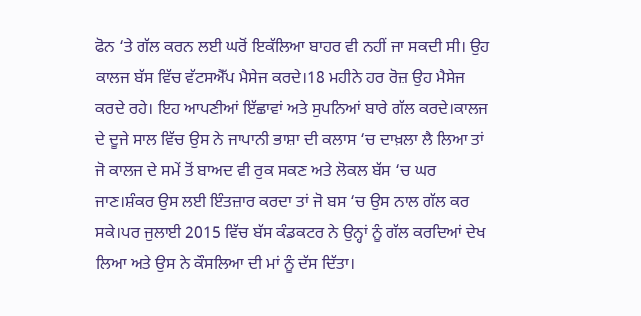ਫੋਨ ‘ਤੇ ਗੱਲ ਕਰਨ ਲਈ ਘਰੋਂ ਇਕੱਲਿਆ ਬਾਹਰ ਵੀ ਨਹੀਂ ਜਾ ਸਕਦੀ ਸੀ। ਉਹ ਕਾਲਜ ਬੱਸ ਵਿੱਚ ਵੱਟਸਐੱਪ ਮੈਸੇਜ ਕਰਦੇ।18 ਮਹੀਨੇ ਹਰ ਰੋਜ਼ ਉਹ ਮੈਸੇਜ ਕਰਦੇ ਰਹੇ। ਇਹ ਆਪਣੀਆਂ ਇੱਛਾਵਾਂ ਅਤੇ ਸੁਪਨਿਆਂ ਬਾਰੇ ਗੱਲ ਕਰਦੇ।ਕਾਲਜ ਦੇ ਦੂਜੇ ਸਾਲ ਵਿੱਚ ਉਸ ਨੇ ਜਾਪਾਨੀ ਭਾਸ਼ਾ ਦੀ ਕਲਾਸ ‘ਚ ਦਾਖ਼ਲਾ ਲੈ ਲਿਆ ਤਾਂ ਜੋ ਕਾਲਜ ਦੇ ਸਮੇਂ ਤੋਂ ਬਾਅਦ ਵੀ ਰੁਕ ਸਕਣ ਅਤੇ ਲੋਕਲ ਬੱਸ ‘ਚ ਘਰ ਜਾਣ।ਸ਼ੰਕਰ ਉਸ ਲਈ ਇੰਤਜ਼ਾਰ ਕਰਦਾ ਤਾਂ ਜੋ ਬਸ ‘ਚ ਉਸ ਨਾਲ ਗੱਲ ਕਰ ਸਕੇ।ਪਰ ਜੁਲਾਈ 2015 ਵਿੱਚ ਬੱਸ ਕੰਡਕਟਰ ਨੇ ਉਨ੍ਹਾਂ ਨੂੰ ਗੱਲ ਕਰਦਿਆਂ ਦੇਖ ਲਿਆ ਅਤੇ ਉਸ ਨੇ ਕੌਸਲਿਆ ਦੀ ਮਾਂ ਨੂੰ ਦੱਸ ਦਿੱਤਾ।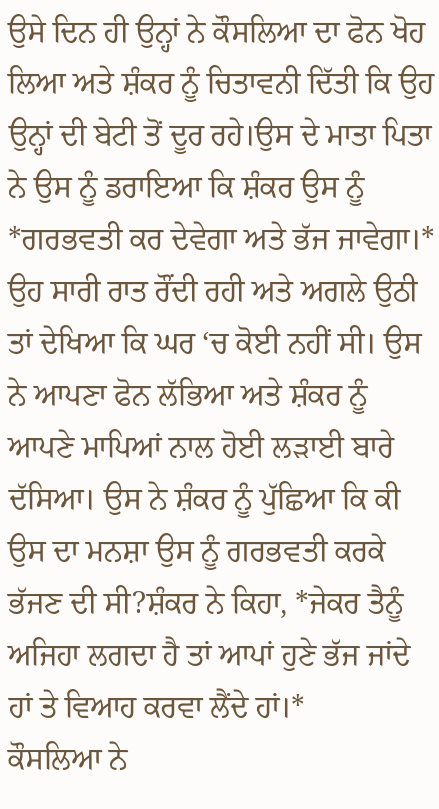ਉਸੇ ਦਿਨ ਹੀ ਉਨ੍ਹਾਂ ਨੇ ਕੌਸਲਿਆ ਦਾ ਫੋਨ ਖੋਹ ਲਿਆ ਅਤੇ ਸ਼ੰਕਰ ਨੂੰ ਚਿਤਾਵਨੀ ਦਿੱਤੀ ਕਿ ਉਹ ਉਨ੍ਹਾਂ ਦੀ ਬੇਟੀ ਤੋਂ ਦੂਰ ਰਹੇ।ਉਸ ਦੇ ਮਾਤਾ ਪਿਤਾ ਨੇ ਉਸ ਨੂੰ ਡਰਾਇਆ ਕਿ ਸ਼ੰਕਰ ਉਸ ਨੂੰ *ਗਰਭਵਤੀ ਕਰ ਦੇਵੇਗਾ ਅਤੇ ਭੱਜ ਜਾਵੇਗਾ।*
ਉਹ ਸਾਰੀ ਰਾਤ ਰੌਂਦੀ ਰਹੀ ਅਤੇ ਅਗਲੇ ਉਠੀ ਤਾਂ ਦੇਖਿਆ ਕਿ ਘਰ ‘ਚ ਕੋਈ ਨਹੀਂ ਸੀ। ਉਸ ਨੇ ਆਪਣਾ ਫੋਨ ਲੱਭਿਆ ਅਤੇ ਸ਼ੰਕਰ ਨੂੰ ਆਪਣੇ ਮਾਪਿਆਂ ਨਾਲ ਹੋਈ ਲੜਾਈ ਬਾਰੇ ਦੱਸਿਆ। ਉਸ ਨੇ ਸ਼ੰਕਰ ਨੂੰ ਪੁੱਛਿਆ ਕਿ ਕੀ ਉਸ ਦਾ ਮਨਸ਼ਾ ਉਸ ਨੂੰ ਗਰਭਵਤੀ ਕਰਕੇ ਭੱਜਣ ਦੀ ਸੀ?ਸ਼ੰਕਰ ਨੇ ਕਿਹਾ, *ਜੇਕਰ ਤੈਨੂੰ ਅਜਿਹਾ ਲਗਦਾ ਹੈ ਤਾਂ ਆਪਾਂ ਹੁਣੇ ਭੱਜ ਜਾਂਦੇ ਹਾਂ ਤੇ ਵਿਆਹ ਕਰਵਾ ਲੈਂਦੇ ਹਾਂ।*
ਕੌਸਲਿਆ ਨੇ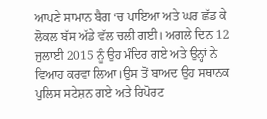ਆਪਣੇ ਸਾਮਾਨ ਬੈਗ ‘ਚ ਪਾਇਆ ਅਤੇ ਘਰ ਛੱਡ ਕੇ ਲੋਕਲ ਬੱਸ ਅੱਡੇ ਵੱਲ ਚਲੀ ਗਈ। ਅਗਲੇ ਦਿਨ 12 ਜੁਲਾਈ 2015 ਨੂੰ ਉਹ ਮੰਦਿਰ ਗਏ ਅਤੇ ਉਨ੍ਹਾਂ ਨੇ ਵਿਆਹ ਕਰਵਾ ਲਿਆ।ਉਸ ਤੋਂ ਬਾਅਦ ਉਹ ਸਥਾਨਕ ਪੁਲਿਸ ਸਟੇਸ਼ਨ ਗਏ ਅਤੇ ਰਿਪੋਰਟ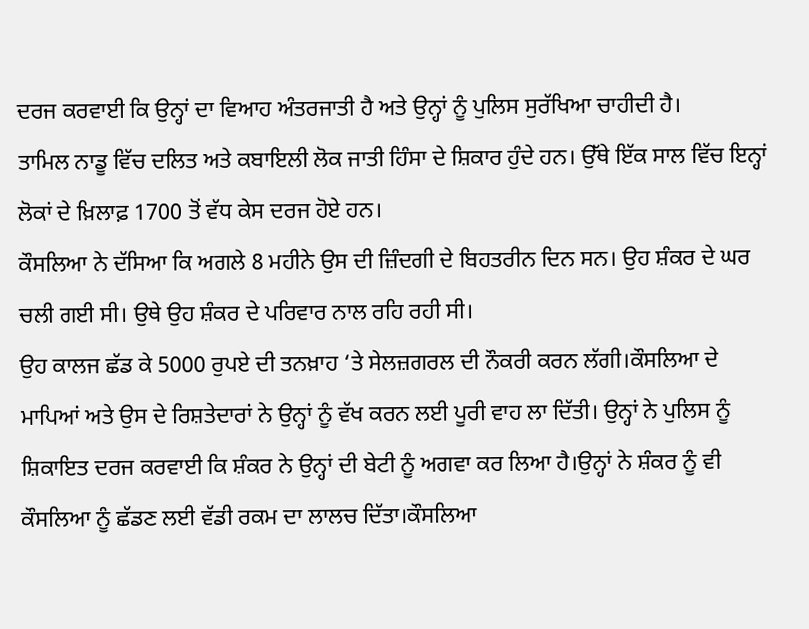ਦਰਜ ਕਰਵਾਈ ਕਿ ਉਨ੍ਹਾਂ ਦਾ ਵਿਆਹ ਅੰਤਰਜਾਤੀ ਹੈ ਅਤੇ ਉਨ੍ਹਾਂ ਨੂੰ ਪੁਲਿਸ ਸੁਰੱਖਿਆ ਚਾਹੀਦੀ ਹੈ।
ਤਾਮਿਲ ਨਾਡੂ ਵਿੱਚ ਦਲਿਤ ਅਤੇ ਕਬਾਇਲੀ ਲੋਕ ਜਾਤੀ ਹਿੰਸਾ ਦੇ ਸ਼ਿਕਾਰ ਹੁੰਦੇ ਹਨ। ਉੱਥੇ ਇੱਕ ਸਾਲ ਵਿੱਚ ਇਨ੍ਹਾਂ ਲੋਕਾਂ ਦੇ ਖ਼ਿਲਾਫ਼ 1700 ਤੋਂ ਵੱਧ ਕੇਸ ਦਰਜ ਹੋਏ ਹਨ।
ਕੌਸਲਿਆ ਨੇ ਦੱਸਿਆ ਕਿ ਅਗਲੇ 8 ਮਹੀਨੇ ਉਸ ਦੀ ਜ਼ਿੰਦਗੀ ਦੇ ਬਿਹਤਰੀਨ ਦਿਨ ਸਨ। ਉਹ ਸ਼ੰਕਰ ਦੇ ਘਰ ਚਲੀ ਗਈ ਸੀ। ਉਥੇ ਉਹ ਸ਼ੰਕਰ ਦੇ ਪਰਿਵਾਰ ਨਾਲ ਰਹਿ ਰਹੀ ਸੀ।
ਉਹ ਕਾਲਜ ਛੱਡ ਕੇ 5000 ਰੁਪਏ ਦੀ ਤਨਖ਼ਾਹ ‘ਤੇ ਸੇਲਜ਼ਗਰਲ ਦੀ ਨੌਕਰੀ ਕਰਨ ਲੱਗੀ।ਕੌਸਲਿਆ ਦੇ ਮਾਪਿਆਂ ਅਤੇ ਉਸ ਦੇ ਰਿਸ਼ਤੇਦਾਰਾਂ ਨੇ ਉਨ੍ਹਾਂ ਨੂੰ ਵੱਖ ਕਰਨ ਲਈ ਪੂਰੀ ਵਾਹ ਲਾ ਦਿੱਤੀ। ਉਨ੍ਹਾਂ ਨੇ ਪੁਲਿਸ ਨੂੰ ਸ਼ਿਕਾਇਤ ਦਰਜ ਕਰਵਾਈ ਕਿ ਸ਼ੰਕਰ ਨੇ ਉਨ੍ਹਾਂ ਦੀ ਬੇਟੀ ਨੂੰ ਅਗਵਾ ਕਰ ਲਿਆ ਹੈ।ਉਨ੍ਹਾਂ ਨੇ ਸ਼ੰਕਰ ਨੂੰ ਵੀ ਕੌਸਲਿਆ ਨੂੰ ਛੱਡਣ ਲਈ ਵੱਡੀ ਰਕਮ ਦਾ ਲਾਲਚ ਦਿੱਤਾ।ਕੌਸਲਿਆ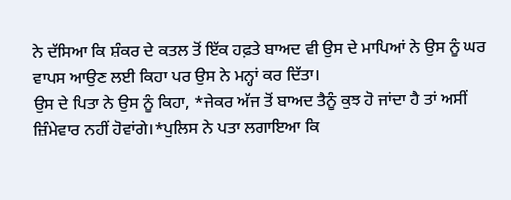ਨੇ ਦੱਸਿਆ ਕਿ ਸ਼ੰਕਰ ਦੇ ਕਤਲ ਤੋਂ ਇੱਕ ਹਫ਼ਤੇ ਬਾਅਦ ਵੀ ਉਸ ਦੇ ਮਾਪਿਆਂ ਨੇ ਉਸ ਨੂੰ ਘਰ ਵਾਪਸ ਆਉਣ ਲਈ ਕਿਹਾ ਪਰ ਉਸ ਨੇ ਮਨ੍ਹਾਂ ਕਰ ਦਿੱਤਾ।
ਉਸ ਦੇ ਪਿਤਾ ਨੇ ਉਸ ਨੂੰ ਕਿਹਾ, *ਜੇਕਰ ਅੱਜ ਤੋਂ ਬਾਅਦ ਤੈਨੂੰ ਕੁਝ ਹੋ ਜਾਂਦਾ ਹੈ ਤਾਂ ਅਸੀਂ ਜ਼ਿੰਮੇਵਾਰ ਨਹੀਂ ਹੋਵਾਂਗੇ।*ਪੁਲਿਸ ਨੇ ਪਤਾ ਲਗਾਇਆ ਕਿ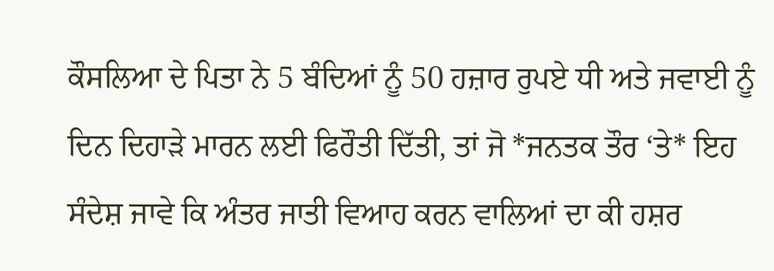ਕੌਸਲਿਆ ਦੇ ਪਿਤਾ ਨੇ 5 ਬੰਦਿਆਂ ਨੂੰ 50 ਹਜ਼ਾਰ ਰੁਪਏ ਧੀ ਅਤੇ ਜਵਾਈ ਨੂੰ ਦਿਨ ਦਿਹਾੜੇ ਮਾਰਨ ਲਈ ਫਿਰੌਤੀ ਦਿੱਤੀ, ਤਾਂ ਜੋ *ਜਨਤਕ ਤੌਰ ‘ਤੇ* ਇਹ ਸੰਦੇਸ਼ ਜਾਵੇ ਕਿ ਅੰਤਰ ਜਾਤੀ ਵਿਆਹ ਕਰਨ ਵਾਲਿਆਂ ਦਾ ਕੀ ਹਸ਼ਰ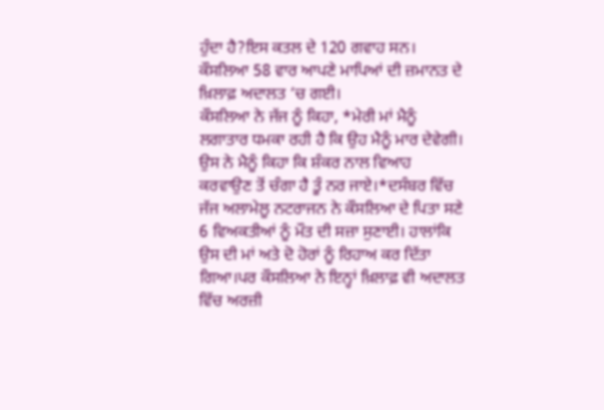ਹੁੰਦਾ ਹੈ?ਇਸ ਕਤਲ ਦੇ 120 ਗਵਾਹ ਸਨ। ਕੌਸਲਿਆ 58 ਵਾਰ ਆਪਣੇ ਮਾਪਿਆਂ ਦੀ ਜ਼ਮਾਨਤ ਦੇ ਖ਼ਿਲਾਫ਼ ਅਦਾਲਤ ‘ਚ ਗਈ।
ਕੌਸਲਿਆ ਨੇ ਜੱਜ ਨੂੰ ਕਿਹਾ, *ਮੇਰੀ ਮਾਂ ਮੈਨੂੰ ਲਗਾਤਾਰ ਧਮਕਾ ਰਹੀ ਹੈ ਕਿ ਉਹ ਮੈਨੂੰ ਮਾਰ ਦੇਵੇਗੀ। ਉਸ ਨੇ ਮੈਨੂੰ ਕਿਹਾ ਕਿ ਸ਼ੰਕਰ ਨਾਲ ਵਿਆਹ ਕਰਵਾਉਣ ਤੋਂ ਚੰਗਾ ਹੈ ਤੂੰ ਨਰ ਜਾਏ।*ਦਸੰਬਰ ਵਿੱਚ ਜੱਜ ਅਲਾਮੇਲੂ ਨਟਰਾਜਨ ਨੇ ਕੌਸਲਿਆ ਦੇ ਪਿਤਾ ਸਣੇ 6 ਵਿਅਕਤੀਆਂ ਨੂੰ ਮੌਤ ਦੀ ਸਜ਼ਾ ਸੁਣਾਈ। ਹਾਲਾਂਕਿ ਉਸ ਦੀ ਮਾਂ ਅਤੇ ਦੋ ਹੋਰਾਂ ਨੂੰ ਰਿਹਾਅ ਕਰ ਦਿੱਤਾ ਗਿਆ।ਪਰ ਕੌਸਲਿਆ ਨੇ ਇਨ੍ਹਾਂ ਖ਼ਿਲਾਫ਼ ਵੀ ਅਦਾਲਤ ਵਿੱਚ ਅਰਜ਼ੀ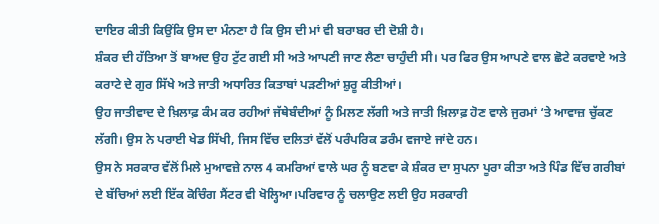ਦਾਇਰ ਕੀਤੀ ਕਿਉਂਕਿ ਉਸ ਦਾ ਮੰਨਣਾ ਹੈ ਕਿ ਉਸ ਦੀ ਮਾਂ ਵੀ ਬਰਾਬਰ ਦੀ ਦੋਸ਼ੀ ਹੈ।
ਸ਼ੰਕਰ ਦੀ ਹੱਤਿਆ ਤੋਂ ਬਾਅਦ ਉਹ ਟੁੱਟ ਗਈ ਸੀ ਅਤੇ ਆਪਣੀ ਜਾਣ ਲੈਣਾ ਚਾਹੁੰਦੀ ਸੀ। ਪਰ ਫਿਰ ਉਸ ਆਪਣੇ ਵਾਲ ਛੋਟੇ ਕਰਵਾਏ ਅਤੇ ਕਰਾਟੇ ਦੇ ਗੁਰ ਸਿੱਖੇ ਅਤੇ ਜਾਤੀ ਅਧਾਰਿਤ ਕਿਤਾਬਾਂ ਪੜਣੀਆਂ ਸ਼ੁਰੂ ਕੀਤੀਆਂ।
ਉਹ ਜਾਤੀਵਾਦ ਦੇ ਖ਼ਿਲਾਫ਼ ਕੰਮ ਕਰ ਰਹੀਆਂ ਜੱਥੇਬੰਦੀਆਂ ਨੂੰ ਮਿਲਣ ਲੱਗੀ ਅਤੇ ਜਾਤੀ ਖ਼ਿਲਾਫ਼ ਹੋਣ ਵਾਲੇ ਜੁਰਮਾਂ ‘ਤੇ ਆਵਾਜ਼ ਚੁੱਕਣ ਲੱਗੀ। ਉਸ ਨੇ ਪਰਾਈ ਖੇਡ ਸਿੱਖੀ, ਜਿਸ ਵਿੱਚ ਦਲਿਤਾਂ ਵੱਲੋਂ ਪਰੰਪਰਿਕ ਡਰੰਮ ਵਜਾਏ ਜਾਂਦੇ ਹਨ।
ਉਸ ਨੇ ਸਰਕਾਰ ਵੱਲੋਂ ਮਿਲੇ ਮੁਆਵਜ਼ੇ ਨਾਲ 4 ਕਮਰਿਆਂ ਵਾਲੇ ਘਰ ਨੂੰ ਬਣਵਾ ਕੇ ਸ਼ੰਕਰ ਦਾ ਸੁਪਨਾ ਪੂਰਾ ਕੀਤਾ ਅਤੇ ਪਿੰਡ ਵਿੱਚ ਗਰੀਬਾਂ ਦੇ ਬੱਚਿਆਂ ਲਈ ਇੱਕ ਕੋਚਿੰਗ ਸੈਂਟਰ ਵੀ ਖੋਲ੍ਹਿਆ।ਪਰਿਵਾਰ ਨੂੰ ਚਲਾਉਣ ਲਈ ਉਹ ਸਰਕਾਰੀ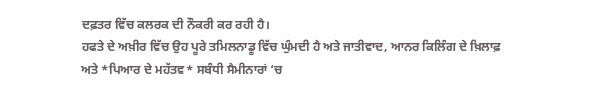ਦਫ਼ਤਰ ਵਿੱਚ ਕਲਰਕ ਦੀ ਨੌਕਰੀ ਕਰ ਰਹੀ ਹੈ।
ਹਫਤੇ ਦੇ ਅਖ਼ੀਰ ਵਿੱਚ ਉਹ ਪੂਰੇ ਤਮਿਲਨਾਡੂ ਵਿੱਚ ਘੁੰਮਦੀ ਹੈ ਅਤੇ ਜਾਤੀਵਾਦ, ਆਨਰ ਕਿਲਿੰਗ ਦੇ ਖ਼ਿਲਾਫ਼ ਅਤੇ *ਪਿਆਰ ਦੇ ਮਹੱਤਵ* ਸਬੰਧੀ ਸੈਮੀਨਾਰਾਂ ‘ਚ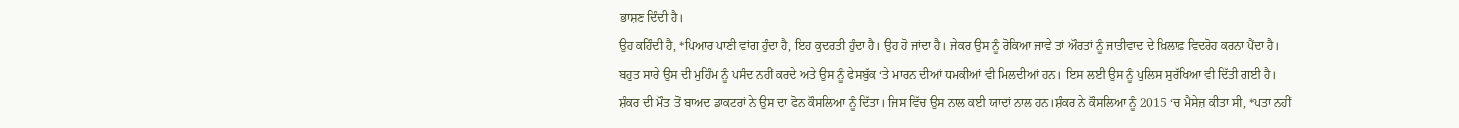ਭਾਸ਼ਣ ਦਿੰਦੀ ਹੈ।
ਉਹ ਕਹਿੰਦੀ ਹੈ, *ਪਿਆਰ ਪਾਣੀ ਵਾਂਗ ਹੁੰਦਾ ਹੈ, ਇਹ ਕੁਦਰਤੀ ਹੁੰਦਾ ਹੈ। ਉਹ ਹੋ ਜਾਂਦਾ ਹੈ। ਜੇਕਰ ਉਸ ਨੂੰ ਰੋਕਿਆ ਜਾਵੇ ਤਾਂ ਔਰਤਾਂ ਨੂੰ ਜਾਤੀਵਾਦ ਦੇ ਖ਼ਿਲਾਫ਼ ਵਿਦਰੋਹ ਕਰਨਾ ਪੈਂਦਾ ਹੈ।
ਬਹੁਤ ਸਾਰੇ ਉਸ ਦੀ ਮੁਹਿੰਮ ਨੂੰ ਪਸੰਦ ਨਹੀਂ ਕਰਦੇ ਅਤੇ ਉਸ ਨੂੰ ਫੇਸਬੁੱਕ ‘ਤੇ ਮਾਰਨ ਦੀਆਂ ਧਮਕੀਆਂ ਵੀ ਮਿਲਦੀਆਂ ਹਨ। ਇਸ ਲਈ ਉਸ ਨੂੰ ਪੁਲਿਸ ਸੁਰੱਖਿਆ ਵੀ ਦਿੱਤੀ ਗਈ ਹੈ।
ਸ਼ੰਕਰ ਦੀ ਮੌਤ ਤੋਂ ਬਾਅਦ ਡਾਕਟਰਾਂ ਨੇ ਉਸ ਦਾ ਫੋਨ ਕੌਸਲਿਆ ਨੂੰ ਦਿੱਤਾ। ਜਿਸ ਵਿੱਚ ਉਸ ਨਾਲ ਕਈ ਯਾਦਾਂ ਨਾਲ ਹਨ।ਸ਼ੰਕਰ ਨੇ ਕੌਸਲਿਆ ਨੂੰ 2015 ‘ਚ ਮੈਸੇਜ਼ ਕੀਤਾ ਸੀ, *ਪਤਾ ਨਹੀਂ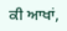ਕੀ ਆਖਾਂ,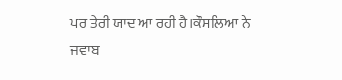ਪਰ ਤੇਰੀ ਯਾਦ ਆ ਰਹੀ ਹੈ।ਕੌਸਲਿਆ ਨੇ ਜਵਾਬ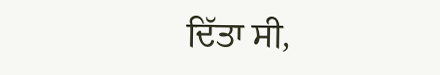ਦਿੱਤਾ ਸੀ,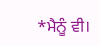*ਮੈਨੂੰ ਵੀ।